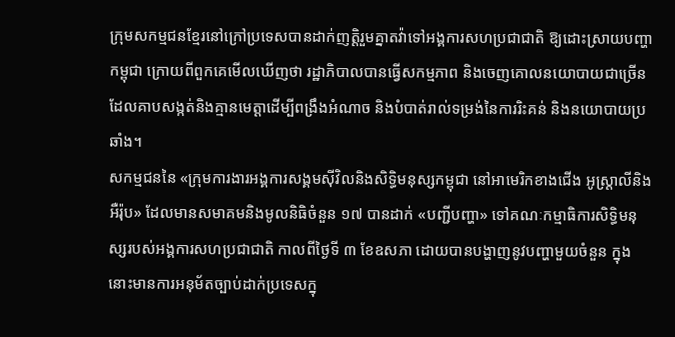ក្រុមសកម្មជនខ្មែរនៅក្រៅប្រទេសបានដាក់ញត្តិរួមគ្នាតវ៉ាទៅអង្គការសហប្រជាជាតិ ឱ្យដោះស្រាយបញ្ហាកម្ពុជា ក្រោយពីពួកគេមើលឃើញថា រដ្ឋាភិបាលបានធ្វើសកម្មភាព និងចេញគោលនយោបាយជាច្រើន ដែលគាបសង្កត់និងគ្មានមេត្តាដើម្បីពង្រឹងអំណាច និងបំបាត់រាល់ទម្រង់នៃការរិះគន់ និងនយោបាយប្រឆាំង។
សកម្មជននៃ «ក្រុមការងារអង្គការសង្គមស៊ីវិលនិងសិទ្ធិមនុស្សកម្ពុជា នៅអាមេរិកខាងជើង អូស្ត្រាលីនិងអឺរ៉ុប» ដែលមានសមាគមនិងមូលនិធិចំនួន ១៧ បានដាក់ «បញ្ជីបញ្ហា» ទៅគណៈកម្មាធិការសិទ្ធិមនុស្សរបស់អង្គការសហប្រជាជាតិ កាលពីថ្ងៃទី ៣ ខែឧសភា ដោយបានបង្ហាញនូវបញ្ហាមួយចំនួន ក្នុងនោះមានការអនុម័តច្បាប់ដាក់ប្រទេសក្នុ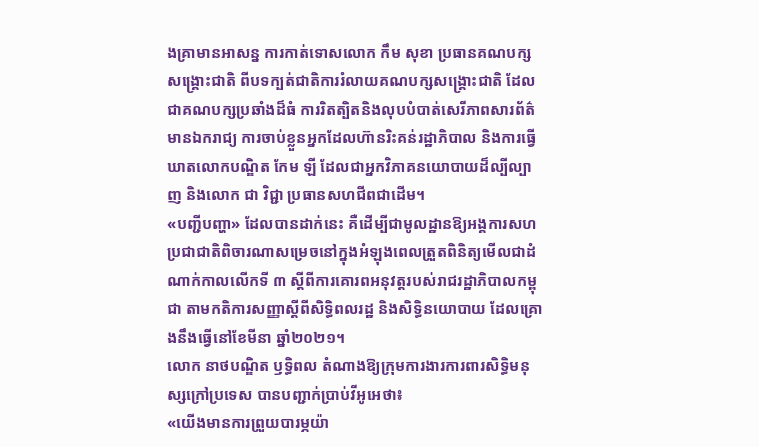ងគ្រាមានអាសន្ន ការកាត់ទោសលោក កឹម សុខា ប្រធានគណបក្សសង្គ្រោះជាតិ ពីបទក្បត់ជាតិការរំលាយគណបក្សសង្គ្រោះជាតិ ដែលជាគណបក្សប្រឆាំងដ៏ធំ ការរិតត្បិតនិងលុបបំបាត់សេរីភាពសារព័ត៌មានឯករាជ្យ ការចាប់ខ្លួនអ្នកដែលហ៊ានរិះគន់រដ្ឋាភិបាល និងការធ្វើឃាតលោកបណ្ឌិត កែម ឡី ដែលជាអ្នកវិភាគនយោបាយដ៏ល្បីល្បាញ និងលោក ជា វិជ្ជា ប្រធានសហជីពជាដើម។
«បញ្ជីបញ្ហា» ដែលបានដាក់នេះ គឺដើម្បីជាមូលដ្ឋានឱ្យអង្គការសហប្រជាជាតិពិចារណាសម្រេចនៅក្នុងអំឡុងពេលត្រួតពិនិត្យមើលជាដំណាក់កាលលើកទី ៣ ស្តីពីការគោរពអនុវត្តរបស់រាជរដ្ឋាភិបាលកម្ពុជា តាមកតិការសញ្ញាស្តីពីសិទ្ធិពលរដ្ឋ និងសិទ្ធិនយោបាយ ដែលគ្រោងនឹងធ្វើនៅខែមីនា ឆ្នាំ២០២១។
លោក នាថបណ្ឌិត ឫទ្ធិពល តំណាងឱ្យក្រុមការងារការពារសិទ្ធិមនុស្សក្រៅប្រទេស បានបញ្ជាក់ប្រាប់វីអូអេថា៖
«យើងមានការព្រួយបារម្ភយ៉ា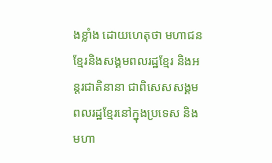ងខ្លាំង ដោយហេតុថា មហាជនខ្មែរនិងសង្គមពលរដ្ឋខ្មែរ និងអន្តរជាតិនានា ជាពិសេសសង្គមពលរដ្ឋខ្មែរនៅក្នុងប្រទេស និងមហា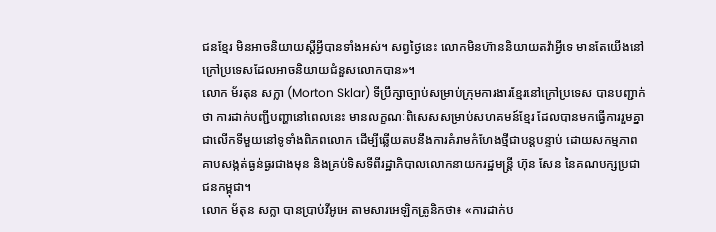ជនខ្មែរ មិនអាចនិយាយស្តីអ្វីបានទាំងអស់។ សព្វថ្ងៃនេះ លោកមិនហ៊ាននិយាយតវ៉ាអ្វីទេ មានតែយើងនៅក្រៅប្រទេសដែលអាចនិយាយជំនួសលោកបាន»។
លោក ម័រតុន សក្លា (Morton Sklar) ទីប្រឹក្សាច្បាប់សម្រាប់ក្រុមការងារខ្មែរនៅក្រៅប្រទេស បានបញ្ជាក់ថា ការដាក់បញ្ជីបញ្ហានៅពេលនេះ មានលក្ខណៈពិសេសសម្រាប់សហគមន៍ខ្មែរ ដែលបានមកធ្វើការរួមគ្នា ជាលើកទីមួយនៅទូទាំងពិភពលោក ដើម្បីឆ្លើយតបនឹងការគំរាមកំហែងថ្មីជាបន្តបន្ទាប់ ដោយសកម្មភាពគាបសង្កត់ធ្ងន់ធ្ងរជាងមុន និងគ្រប់ទិសទីពីរដ្ឋាភិបាលលោកនាយករដ្ឋមន្ត្រី ហ៊ុន សែន នៃគណបក្សប្រជាជនកម្ពុជា។
លោក ម័តុន សក្លា បានប្រាប់វីអូអេ តាមសារអេឡិកត្រូនិកថា៖ «ការដាក់ប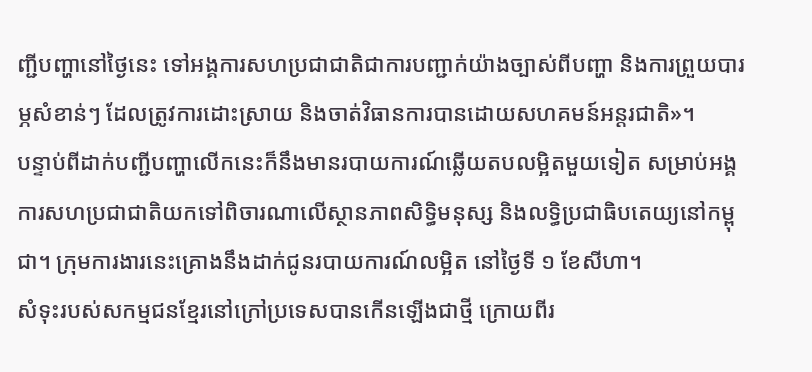ញ្ជីបញ្ហានៅថ្ងៃនេះ ទៅអង្គការសហប្រជាជាតិជាការបញ្ជាក់យ៉ាងច្បាស់ពីបញ្ហា និងការព្រួយបារម្ភសំខាន់ៗ ដែលត្រូវការដោះស្រាយ និងចាត់វិធានការបានដោយសហគមន៍អន្តរជាតិ»។
បន្ទាប់ពីដាក់បញ្ជីបញ្ហាលើកនេះក៏នឹងមានរបាយការណ៍ឆ្លើយតបលម្អិតមួយទៀត សម្រាប់អង្គការសហប្រជាជាតិយកទៅពិចារណាលើស្ថានភាពសិទ្ធិមនុស្ស និងលទ្ធិប្រជាធិបតេយ្យនៅកម្ពុជា។ ក្រុមការងារនេះគ្រោងនឹងដាក់ជូនរបាយការណ៍លម្អិត នៅថ្ងៃទី ១ ខែសីហា។
សំទុះរបស់សកម្មជនខ្មែរនៅក្រៅប្រទេសបានកើនឡើងជាថ្មី ក្រោយពីរ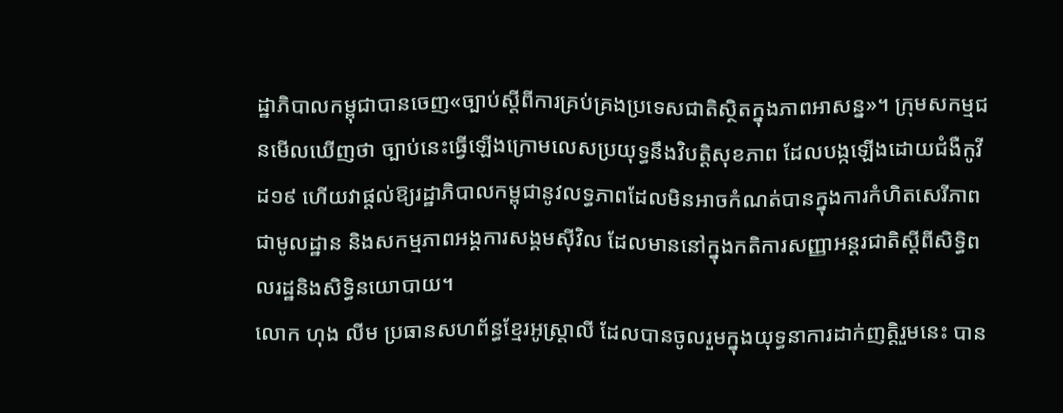ដ្ឋាភិបាលកម្ពុជាបានចេញ«ច្បាប់ស្តីពីការគ្រប់គ្រងប្រទេសជាតិស្ថិតក្នុងភាពអាសន្ន»។ ក្រុមសកម្មជនមើលឃើញថា ច្បាប់នេះធ្វើឡើងក្រោមលេសប្រយុទ្ធនឹងវិបត្តិសុខភាព ដែលបង្កឡើងដោយជំងឺកូវីដ១៩ ហើយវាផ្តល់ឱ្យរដ្ឋាភិបាលកម្ពុជានូវលទ្ធភាពដែលមិនអាចកំណត់បានក្នុងការកំហិតសេរីភាពជាមូលដ្ឋាន និងសកម្មភាពអង្គការសង្គមស៊ីវិល ដែលមាននៅក្នុងកតិការសញ្ញាអន្តរជាតិស្តីពីសិទ្ធិពលរដ្ឋនិងសិទ្ធិនយោបាយ។
លោក ហុង លីម ប្រធានសហព័ន្ធខ្មែរអូស្ត្រាលី ដែលបានចូលរួមក្នុងយុទ្ធនាការដាក់ញត្តិរួមនេះ បាន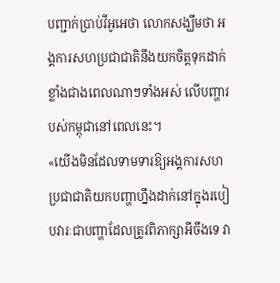បញ្ជាក់ប្រាប់វីអូអេថា លោកសង្ឃឹមថា អង្គការសហប្រជាជាតិនឹងយកចិត្តទុកដាក់ខ្លាំងជាងពេលណាៗទាំងអស់ លើបញ្ហារបស់កម្ពុជានៅពេលនេះ។
«យើងមិនដែលទាមទារឱ្យអង្គការសហប្រជាជាតិយកបញ្ហាហ្នឹងដាក់នៅក្នុងរបៀបវារៈជាបញ្ហាដែលត្រូវពិភាក្សាអីចឹងទេ វា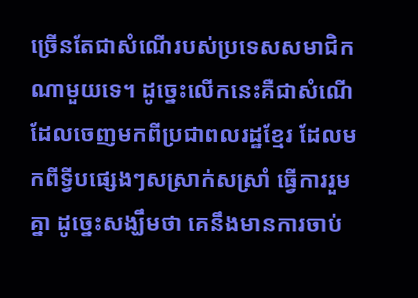ច្រើនតែជាសំណើរបស់ប្រទេសសមាជិកណាមួយទេ។ ដូច្នេះលើកនេះគឺជាសំណើដែលចេញមកពីប្រជាពលរដ្ឋខ្មែរ ដែលមកពីទ្វីបផ្សេងៗសស្រាក់សស្រាំ ធ្វើការរួមគ្នា ដូច្នេះសង្ឃឹមថា គេនឹងមានការចាប់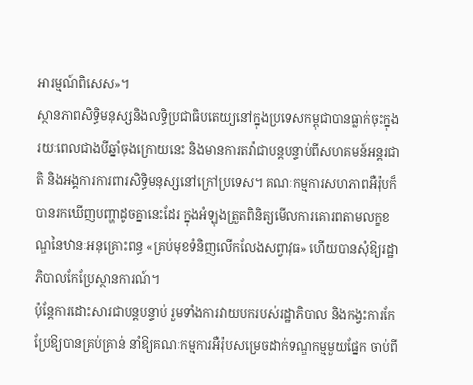អារម្មណ៍ពិសេស»។
ស្ថានភាពសិទ្ធិមនុស្សនិងលទ្ធិប្រជាធិបតេយ្យនៅក្នុងប្រទេសកម្ពុជាបានធ្លាក់ចុះក្នុងរយៈពេលជាងបីឆ្នាំចុងក្រោយនេះ និងមានការតវ៉ាជាបន្តបន្ទាប់ពីសហគមន៍អន្តរជាតិ និងអង្គការការពារសិទ្ធិមនុស្សនៅក្រៅប្រទេស។ គណៈកម្មការសហភាពអឺរ៉ុបក៏បានរកឃើញបញ្ហាដូចគ្នានេះដែរ ក្នុងអំឡុងត្រួតពិនិត្យមើលការគោរពតាមលក្ខខណ្ឌនៃឋានៈអនុគ្រោះពន្ធ «គ្រប់មុខទំនិញលើកលែងសព្វាវុធ» ហើយបានសុំឱ្យរដ្ឋាភិបាលកែប្រែស្ថានការណ៍។
ប៉ុន្តែការដោះសារជាបន្តបន្ទាប់ រួមទាំងការវាយបករបស់រដ្ឋាភិបាល និងកង្វះការកែប្រែឱ្យបានគ្រប់គ្រាន់ នាំឱ្យគណៈកម្មការអឺរ៉ុបសម្រេចដាក់ទណ្ឌកម្មមួយផ្នែក ចាប់ពី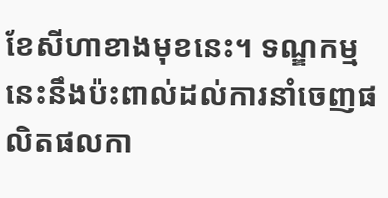ខែសីហាខាងមុខនេះ។ ទណ្ឌកម្មនេះនឹងប៉ះពាល់ដល់ការនាំចេញផលិតផលកា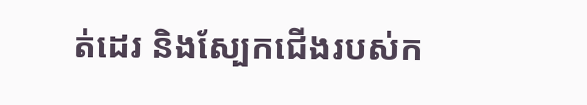ត់ដេរ និងស្បែកជើងរបស់ក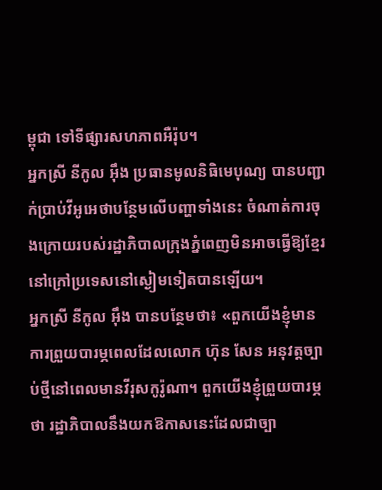ម្ពុជា ទៅទីផ្សារសហភាពអឺរ៉ុប។
អ្នកស្រី នីកូល អ៊ឹង ប្រធានមូលនិធិមេបុណ្យ បានបញ្ជាក់ប្រាប់វីអូអេថាបន្ថែមលើបញ្ហាទាំងនេះ ចំណាត់ការចុងក្រោយរបស់រដ្ឋាភិបាលក្រុងភ្នំពេញមិនអាចធ្វើឱ្យខ្មែរនៅក្រៅប្រទេសនៅស្ងៀមទៀតបានឡើយ។
អ្នកស្រី នីកូល អ៊ឹង បានបន្ថែមថា៖ «ពួកយើងខ្ញុំមានការព្រួយបារម្ភពេលដែលលោក ហ៊ុន សែន អនុវត្តច្បាប់ថ្មីនៅពេលមានវីរុសកូរ៉ូណា។ ពួកយើងខ្ញុំព្រួយបារម្ភថា រដ្ឋាភិបាលនឹងយកឱកាសនេះដែលជាច្បា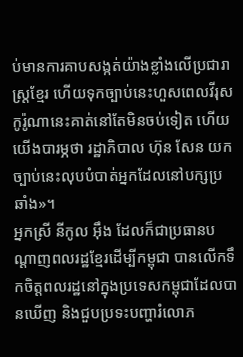ប់មានការគាបសង្កត់យ៉ាងខ្លាំងលើប្រជារាស្ត្រខ្មែរ ហើយទុកច្បាប់នេះហួសពេលវីរុសកូរ៉ូណានេះគាត់នៅតែមិនចប់ទៀត ហើយយើងបារម្ភថា រដ្ឋាភិបាល ហ៊ុន សែន យកច្បាប់នេះលុបបំបាត់អ្នកដែលនៅបក្សប្រឆាំង»។
អ្នកស្រី នីកូល អ៊ឹង ដែលក៏ជាប្រធានបណ្តាញពលរដ្ឋខ្មែរដើម្បីកម្ពុជា បានលើកទឹកចិត្តពលរដ្ឋនៅក្នុងប្រទេសកម្ពុជាដែលបានឃើញ និងជួបប្រទះបញ្ហារំលោភ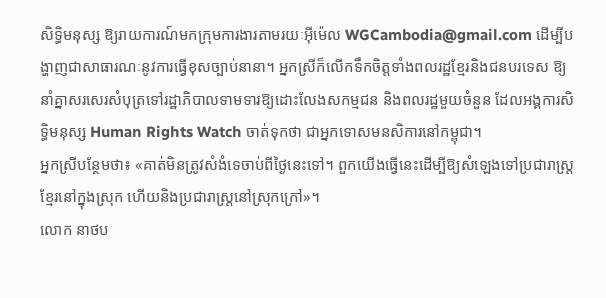សិទ្ធិមនុស្ស ឱ្យរាយការណ៍មកក្រុមការងារតាមរយៈអ៊ីម៉េល WGCambodia@gmail.com ដើម្បីបង្ហាញជាសាធារណៈនូវការធ្វើខុសច្បាប់នានា។ អ្នកស្រីក៏លើកទឹកចិត្តទាំងពលរដ្ឋខ្មែរនិងជនបរទេស ឱ្យនាំគ្នាសរសេរសំបុត្រទៅរដ្ឋាភិបាលទាមទារឱ្យដោះលែងសកម្មជន និងពលរដ្ឋមួយចំនួន ដែលអង្គការសិទ្ធិមនុស្ស Human Rights Watch ចាត់ទុកថា ជាអ្នកទោសមនសិការនៅកម្ពុជា។
អ្នកស្រីបន្ថែមថា៖ «គាត់មិនត្រូវសំងំទេចាប់ពីថ្ងៃនេះទៅ។ ពួកយើងធ្វើនេះដើម្បីឱ្យសំឡេងទៅប្រជារាស្ត្រខ្មែរនៅក្នុងស្រុក ហើយនិងប្រជារាស្ត្រនៅស្រុកក្រៅ»។
លោក នាថប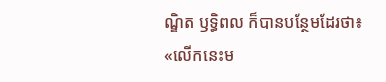ណ្ឌិត ឫទ្ធិពល ក៏បានបន្ថែមដែរថា៖
«លើកនេះម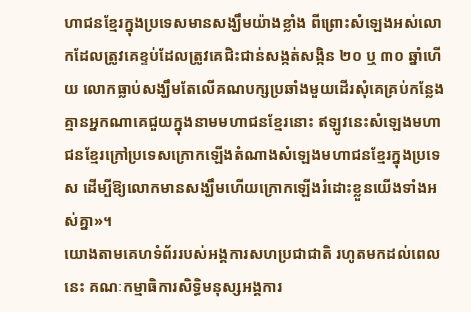ហាជនខ្មែរក្នុងប្រទេសមានសង្ឃឹមយ៉ាងខ្លាំង ពីព្រោះសំឡេងអស់លោកដែលត្រូវគេខ្ទប់ដែលត្រូវគេជិះជាន់សង្កត់សង្កិន ២០ ឬ ៣០ ឆ្នាំហើយ លោកធ្លាប់សង្ឃឹមតែលើគណបក្សប្រឆាំងមួយដើរសុំគេគ្រប់កន្លែងគ្មានអ្នកណាគេជួយក្នុងនាមមហាជនខ្មែរនោះ ឥឡូវនេះសំឡេងមហាជនខ្មែរក្រៅប្រទេសក្រោកឡើងតំណាងសំឡេងមហាជនខ្មែរក្នុងប្រទេស ដើម្បីឱ្យលោកមានសង្ឃឹមហើយក្រោកឡើងរំដោះខ្លួនយើងទាំងអស់គ្នា»។
យោងតាមគេហទំព័ររបស់អង្គការសហប្រជាជាតិ រហូតមកដល់ពេលនេះ គណៈកម្មាធិការសិទ្ធិមនុស្សអង្គការ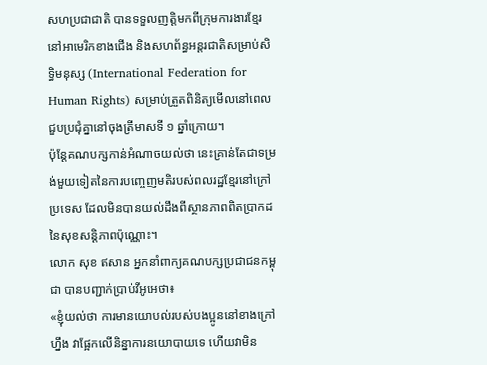សហប្រជាជាតិ បានទទួលញត្តិមកពីក្រុមការងារខ្មែរនៅអាមេរិកខាងជើង និងសហព័ន្ធអន្តរជាតិសម្រាប់សិទ្ធិមនុស្ស (International Federation for Human Rights) សម្រាប់ត្រួតពិនិត្យមើលនៅពេលជួបប្រជុំគ្នានៅចុងត្រីមាសទី ១ ឆ្នាំក្រោយ។
ប៉ុន្តែគណបក្សកាន់អំណាចយល់ថា នេះគ្រាន់តែជាទម្រង់មួយទៀតនៃការបញ្ចេញមតិរបស់ពលរដ្ឋខ្មែរនៅក្រៅប្រទេស ដែលមិនបានយល់ដឹងពីស្ថានភាពពិតប្រាកដនៃសុខសន្តិភាពប៉ុណ្ណោះ។
លោក សុខ ឥសាន អ្នកនាំពាក្យគណបក្សប្រជាជនកម្ពុជា បានបញ្ជាក់ប្រាប់វីអូអេថា៖
«ខ្ញុំយល់ថា ការមានយោបល់របស់បងប្អូននៅខាងក្រៅហ្នឹង វាផ្អែកលើនិន្នាការនយោបាយទេ ហើយវាមិន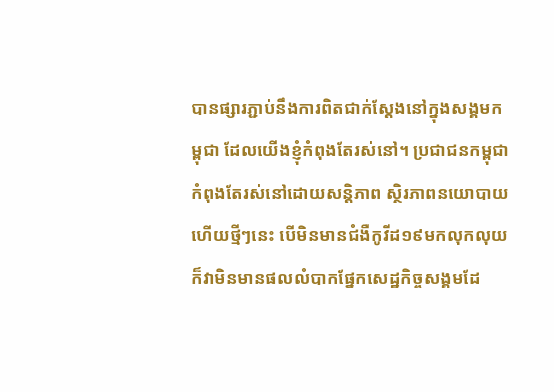បានផ្សារភ្ជាប់នឹងការពិតជាក់ស្តែងនៅក្នុងសង្គមកម្ពុជា ដែលយើងខ្ញុំកំពុងតែរស់នៅ។ ប្រជាជនកម្ពុជាកំពុងតែរស់នៅដោយសន្តិភាព ស្ថិរភាពនយោបាយហើយថ្មីៗនេះ បើមិនមានជំងឺកូវីដ១៩មកលុកលុយ ក៏វាមិនមានផលលំបាកផ្នែកសេដ្ឋកិច្ចសង្គមដែ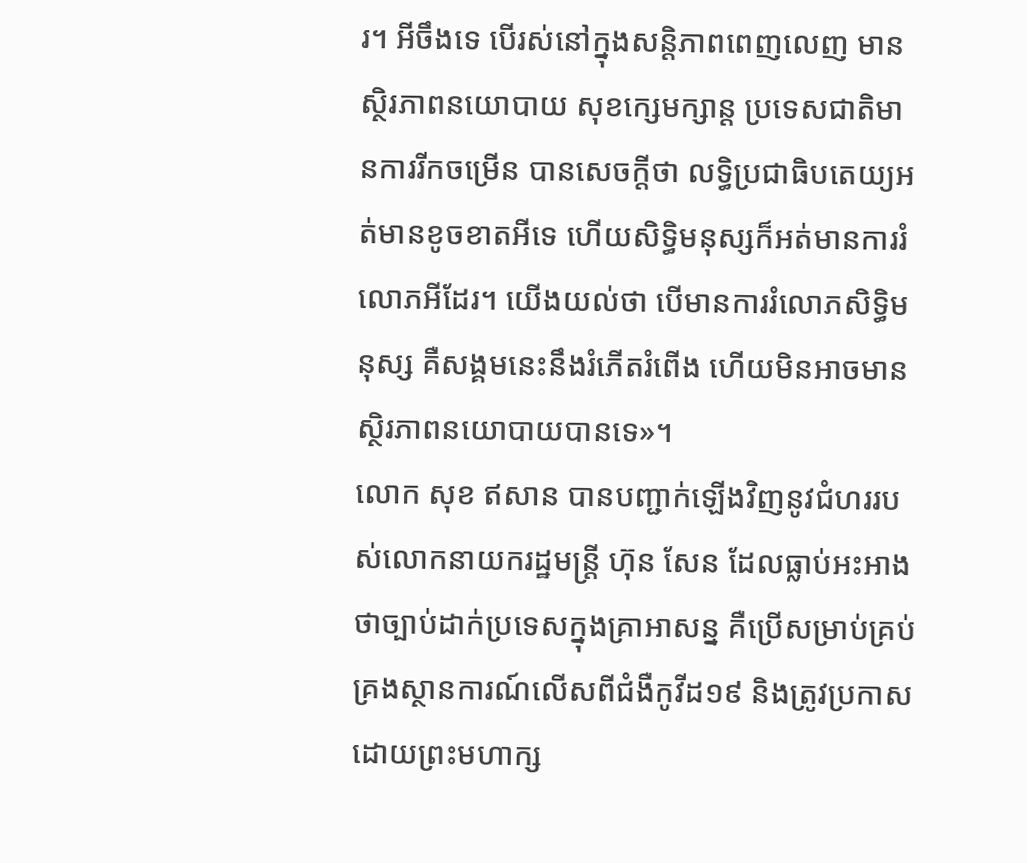រ។ អីចឹងទេ បើរស់នៅក្នុងសន្តិភាពពេញលេញ មានស្ថិរភាពនយោបាយ សុខក្សេមក្សាន្ត ប្រទេសជាតិមានការរីកចម្រើន បានសេចក្តីថា លទ្ធិប្រជាធិបតេយ្យអត់មានខូចខាតអីទេ ហើយសិទ្ធិមនុស្សក៏អត់មានការរំលោភអីដែរ។ យើងយល់ថា បើមានការរំលោភសិទ្ធិមនុស្ស គឺសង្គមនេះនឹងរំភើតរំពើង ហើយមិនអាចមានស្ថិរភាពនយោបាយបានទេ»។
លោក សុខ ឥសាន បានបញ្ជាក់ឡើងវិញនូវជំហររបស់លោកនាយករដ្ឋមន្ត្រី ហ៊ុន សែន ដែលធ្លាប់អះអាងថាច្បាប់ដាក់ប្រទេសក្នុងគ្រាអាសន្ន គឺប្រើសម្រាប់គ្រប់គ្រងស្ថានការណ៍លើសពីជំងឺកូវីដ១៩ និងត្រូវប្រកាសដោយព្រះមហាក្ស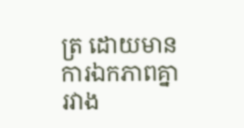ត្រ ដោយមានការឯកភាពគ្នារវាង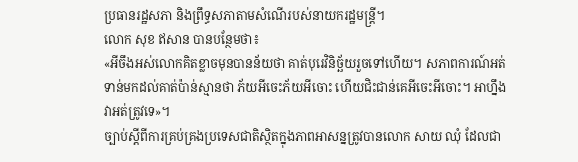ប្រធានរដ្ឋសភា និងព្រឹទ្ធសភាតាមសំណើរបស់នាយករដ្ឋមន្ត្រី។
លោក សុខ ឥសាន បានបន្ថែមថា៖
«អីចឹងអស់លោកគិតខ្លាចមុនបានន័យថា គាត់បុរេវិនិច្ឆ័យរួចទៅហើយ។ សភាពការណ៍អត់ទាន់មកដល់គាត់ប៉ាន់ស្មានថា ភ័យអីចេះភ័យអីចោះ ហើយជិះជាន់គេអីចេះអីចោះ។ អាហ្នឹងវាអត់ត្រូវទេ»។
ច្បាប់ស្តីពីការគ្រប់គ្រងប្រទេសជាតិស្ថិតក្នុងភាពអាសន្នត្រូវបានលោក សាយ ឈុំ ដែលជា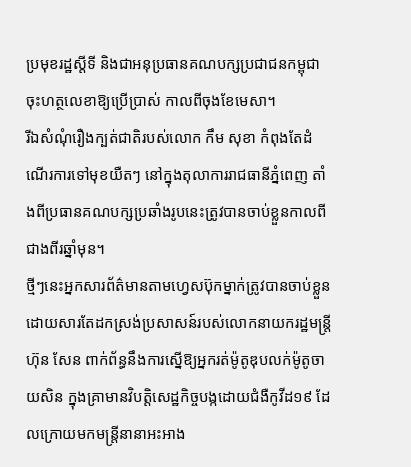ប្រមុខរដ្ឋស្តីទី និងជាអនុប្រធានគណបក្សប្រជាជនកម្ពុជាចុះហត្ថលេខាឱ្យប្រើប្រាស់ កាលពីចុងខែមេសា។
រីឯសំណុំរឿងក្បត់ជាតិរបស់លោក កឹម សុខា កំពុងតែដំណើរការទៅមុខយឺតៗ នៅក្នុងតុលាការរាជធានីភ្នំពេញ តាំងពីប្រធានគណបក្សប្រឆាំងរូបនេះត្រូវបានចាប់ខ្លួនកាលពីជាងពីរឆ្នាំមុន។
ថ្មីៗនេះអ្នកសារព័ត៌មានតាមហ្វេសប៊ុកម្នាក់ត្រូវបានចាប់ខ្លួន ដោយសារតែដកស្រង់ប្រសាសន៍របស់លោកនាយករដ្ឋមន្ត្រី ហ៊ុន សែន ពាក់ព័ន្ធនឹងការស្នើឱ្យអ្នករត់ម៉ូតូឌុបលក់ម៉ូតូចាយសិន ក្នុងគ្រាមានវិបត្តិសេដ្ឋកិច្ចបង្កដោយជំងឺកូវីដ១៩ ដែលក្រោយមកមន្ត្រីនានាអះអាង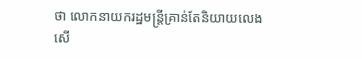ថា លោកនាយករដ្ឋមន្ត្រីគ្រាន់តែនិយាយលេងសើ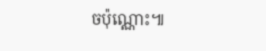ចប៉ុណ្ណោះ៕